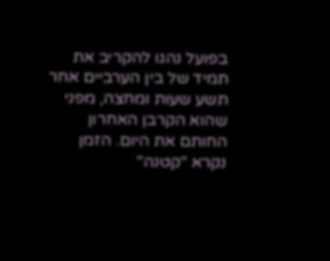בפועל נהגו להקריב את תמיד של בין הערביים אחר תשע שעות ומחצה, מפני שהוא הקרבן האחרון החותם את היום. הזמן נקרא "קטנה"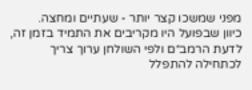מפני שמשכו קצר יותר - שעתיים ומחצה.
כיוון שבפועל היו מקריבים את התמיד בזמן זה, לדעת הרמב״ם ולפי השולחן ערוך צריך לכתחילה להתפלל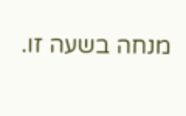מנחה בשעה זו.